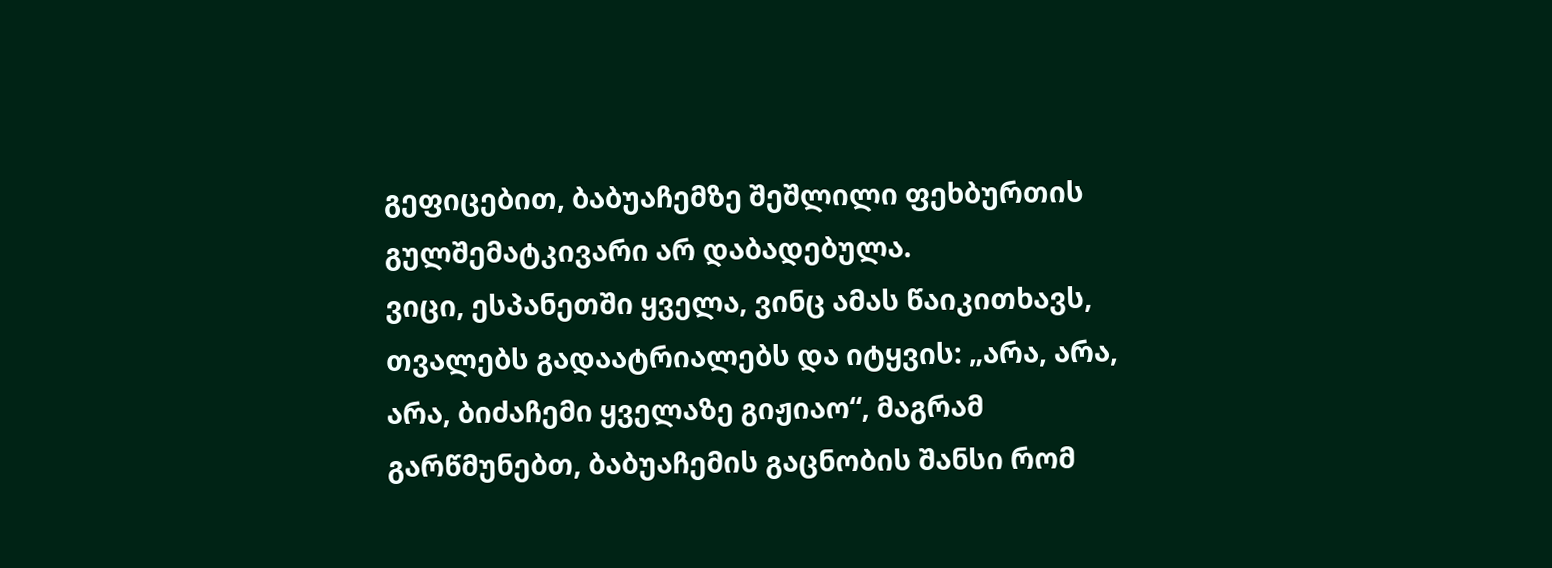გეფიცებით, ბაბუაჩემზე შეშლილი ფეხბურთის გულშემატკივარი არ დაბადებულა.
ვიცი, ესპანეთში ყველა, ვინც ამას წაიკითხავს, თვალებს გადაატრიალებს და იტყვის: „არა, არა, არა, ბიძაჩემი ყველაზე გიჟიაო“, მაგრამ გარწმუნებთ, ბაბუაჩემის გაცნობის შანსი რომ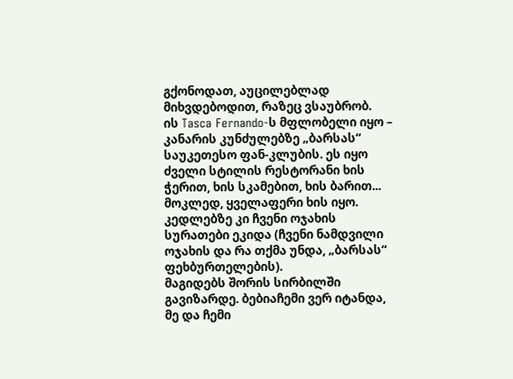გქონოდათ, აუცილებლად მიხვდებოდით, რაზეც ვსაუბრობ.
ის Tasca Fernando-ს მფლობელი იყო – კანარის კუნძულებზე „ბარსას“ საუკეთესო ფან-კლუბის. ეს იყო ძველი სტილის რესტორანი ხის ჭერით, ხის სკამებით, ხის ბარით... მოკლედ, ყველაფერი ხის იყო. კედლებზე კი ჩვენი ოჯახის სურათები ეკიდა (ჩვენი ნამდვილი ოჯახის და რა თქმა უნდა, „ბარსას“ ფეხბურთელების).
მაგიდებს შორის სირბილში გავიზარდე. ბებიაჩემი ვერ იტანდა, მე და ჩემი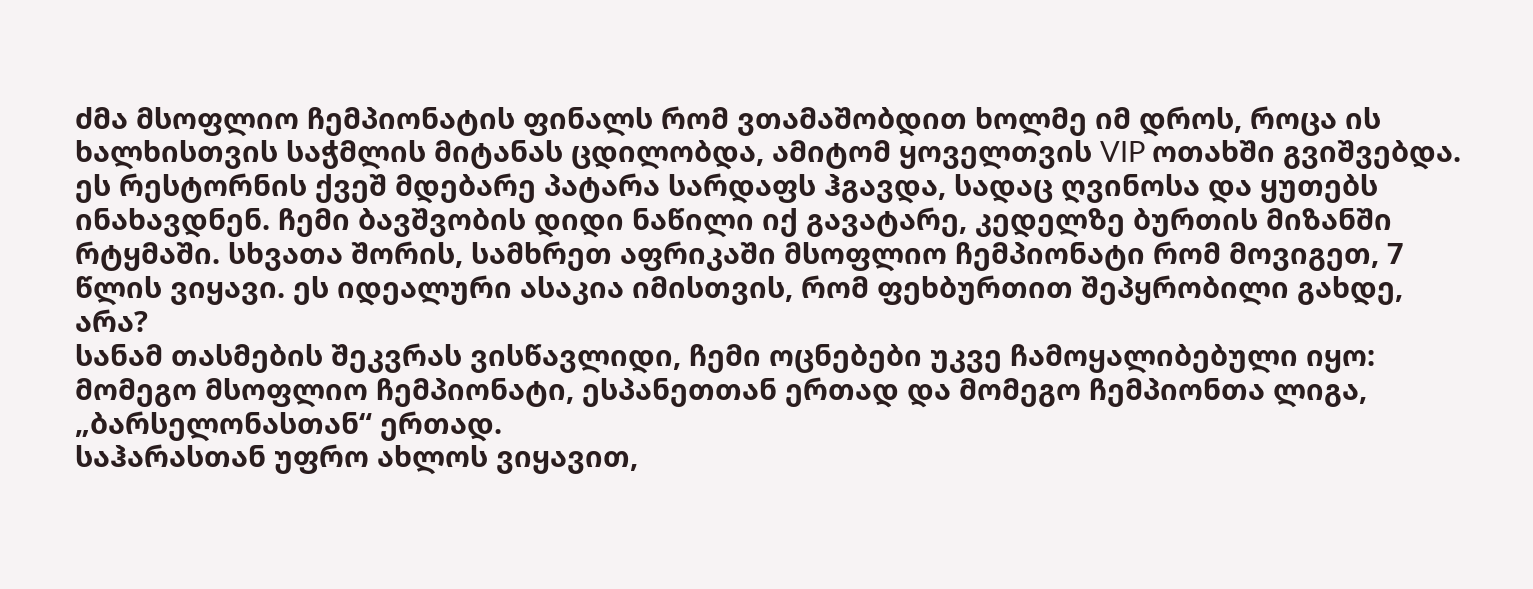ძმა მსოფლიო ჩემპიონატის ფინალს რომ ვთამაშობდით ხოლმე იმ დროს, როცა ის ხალხისთვის საჭმლის მიტანას ცდილობდა, ამიტომ ყოველთვის VIP ოთახში გვიშვებდა. ეს რესტორნის ქვეშ მდებარე პატარა სარდაფს ჰგავდა, სადაც ღვინოსა და ყუთებს ინახავდნენ. ჩემი ბავშვობის დიდი ნაწილი იქ გავატარე, კედელზე ბურთის მიზანში რტყმაში. სხვათა შორის, სამხრეთ აფრიკაში მსოფლიო ჩემპიონატი რომ მოვიგეთ, 7 წლის ვიყავი. ეს იდეალური ასაკია იმისთვის, რომ ფეხბურთით შეპყრობილი გახდე, არა?
სანამ თასმების შეკვრას ვისწავლიდი, ჩემი ოცნებები უკვე ჩამოყალიბებული იყო: მომეგო მსოფლიო ჩემპიონატი, ესპანეთთან ერთად და მომეგო ჩემპიონთა ლიგა, „ბარსელონასთან“ ერთად.
საჰარასთან უფრო ახლოს ვიყავით,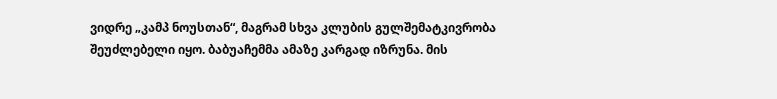ვიდრე „კამპ ნოუსთან“, მაგრამ სხვა კლუბის გულშემატკივრობა შეუძლებელი იყო. ბაბუაჩემმა ამაზე კარგად იზრუნა. მის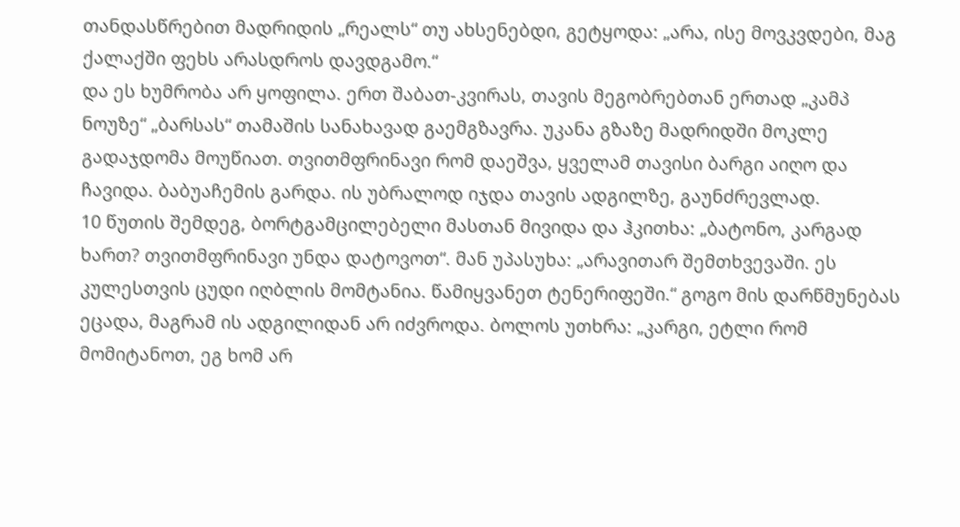თანდასწრებით მადრიდის „რეალს“ თუ ახსენებდი, გეტყოდა: „არა, ისე მოვკვდები, მაგ ქალაქში ფეხს არასდროს დავდგამო.“
და ეს ხუმრობა არ ყოფილა. ერთ შაბათ-კვირას, თავის მეგობრებთან ერთად „კამპ ნოუზე“ „ბარსას“ თამაშის სანახავად გაემგზავრა. უკანა გზაზე მადრიდში მოკლე გადაჯდომა მოუწიათ. თვითმფრინავი რომ დაეშვა, ყველამ თავისი ბარგი აიღო და ჩავიდა. ბაბუაჩემის გარდა. ის უბრალოდ იჯდა თავის ადგილზე, გაუნძრევლად.
10 წუთის შემდეგ, ბორტგამცილებელი მასთან მივიდა და ჰკითხა: „ბატონო, კარგად ხართ? თვითმფრინავი უნდა დატოვოთ“. მან უპასუხა: „არავითარ შემთხვევაში. ეს კულესთვის ცუდი იღბლის მომტანია. წამიყვანეთ ტენერიფეში.“ გოგო მის დარწმუნებას ეცადა, მაგრამ ის ადგილიდან არ იძვროდა. ბოლოს უთხრა: „კარგი, ეტლი რომ მომიტანოთ, ეგ ხომ არ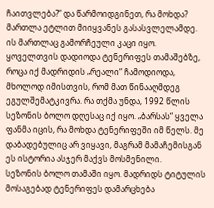ჩაითვლება?“ და წარმოიდგინეთ, რა მოხდა? მართლა ეტლით მიიყვანეს გასასვლელამდე.
ის მართლაც გამორჩეული კაცი იყო. ყოველთვის დადიოდა ტენერიფეს თამაშებზე, როცა იქ მადრიდის „რეალი“ ჩამოდიოდა, მხოლოდ იმისთვის, რომ მათ წინააღმდეგ ეგულშემატკივრა. რა თქმა უნდა, 1992 წლის სეზონის ბოლო დღესაც იქ იყო. „ბარსას“ ყველა ფანმა იცის, რა მოხდა ტენერიფეში იმ წელს. მე დაბადებულიც არ ვიყავი, მაგრამ მამაჩემისგან ეს ისტორია ასჯერ მაქვს მოსმენილი.
სეზონის ბოლო თამაში იყო. მადრიდს ტიტულის მოსაგებად ტენერიფეს დამარცხება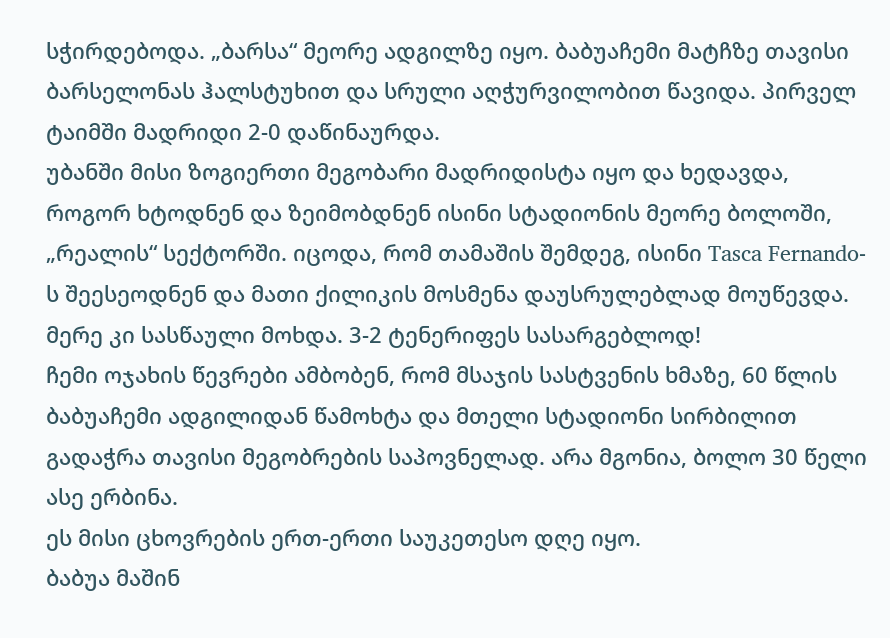სჭირდებოდა. „ბარსა“ მეორე ადგილზე იყო. ბაბუაჩემი მატჩზე თავისი ბარსელონას ჰალსტუხით და სრული აღჭურვილობით წავიდა. პირველ ტაიმში მადრიდი 2-0 დაწინაურდა.
უბანში მისი ზოგიერთი მეგობარი მადრიდისტა იყო და ხედავდა, როგორ ხტოდნენ და ზეიმობდნენ ისინი სტადიონის მეორე ბოლოში, „რეალის“ სექტორში. იცოდა, რომ თამაშის შემდეგ, ისინი Tasca Fernando-ს შეესეოდნენ და მათი ქილიკის მოსმენა დაუსრულებლად მოუწევდა.
მერე კი სასწაული მოხდა. 3-2 ტენერიფეს სასარგებლოდ!
ჩემი ოჯახის წევრები ამბობენ, რომ მსაჯის სასტვენის ხმაზე, 60 წლის ბაბუაჩემი ადგილიდან წამოხტა და მთელი სტადიონი სირბილით გადაჭრა თავისი მეგობრების საპოვნელად. არა მგონია, ბოლო 30 წელი ასე ერბინა.
ეს მისი ცხოვრების ერთ-ერთი საუკეთესო დღე იყო.
ბაბუა მაშინ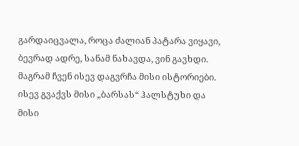გარდაიცვალა, როცა ძალიან პატარა ვიყავი, ბევრად ადრე, სანამ ნახავდა, ვინ გავხდი. მაგრამ ჩვენ ისევ დაგვრჩა მისი ისტორიები. ისევ გვაქვს მისი „ბარსას“ ჰალსტუხი და მისი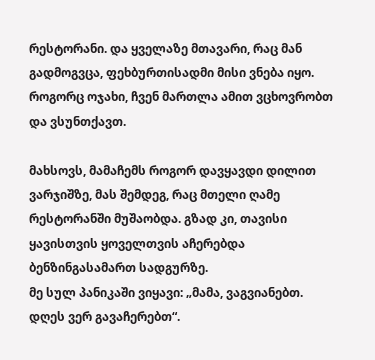რესტორანი. და ყველაზე მთავარი, რაც მან გადმოგვცა, ფეხბურთისადმი მისი ვნება იყო. როგორც ოჯახი, ჩვენ მართლა ამით ვცხოვრობთ და ვსუნთქავთ.

მახსოვს, მამაჩემს როგორ დავყავდი დილით ვარჯიშზე, მას შემდეგ, რაც მთელი ღამე რესტორანში მუშაობდა. გზად კი, თავისი ყავისთვის ყოველთვის აჩერებდა ბენზინგასამართ სადგურზე.
მე სულ პანიკაში ვიყავი: „მამა, ვაგვიანებთ. დღეს ვერ გავაჩერებთ“.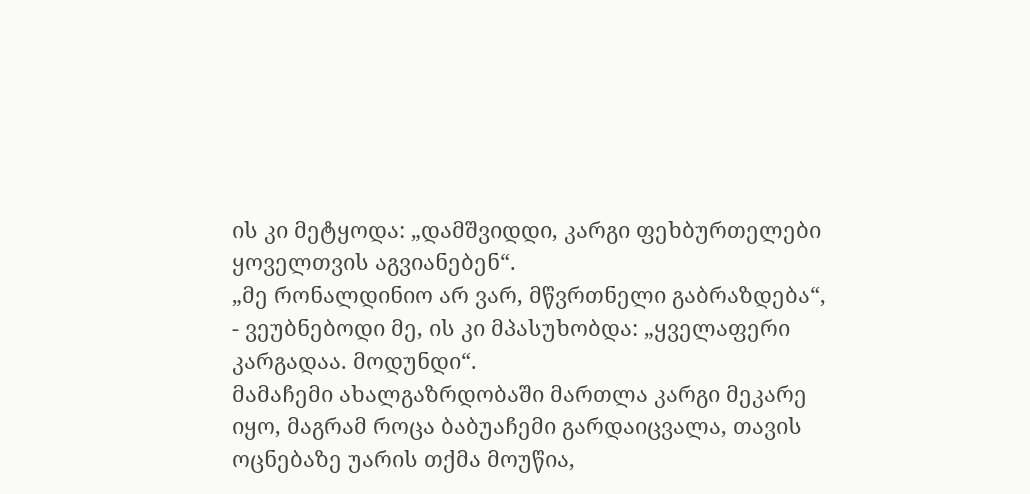ის კი მეტყოდა: „დამშვიდდი, კარგი ფეხბურთელები ყოველთვის აგვიანებენ“.
„მე რონალდინიო არ ვარ, მწვრთნელი გაბრაზდება“, - ვეუბნებოდი მე, ის კი მპასუხობდა: „ყველაფერი კარგადაა. მოდუნდი“.
მამაჩემი ახალგაზრდობაში მართლა კარგი მეკარე იყო, მაგრამ როცა ბაბუაჩემი გარდაიცვალა, თავის ოცნებაზე უარის თქმა მოუწია,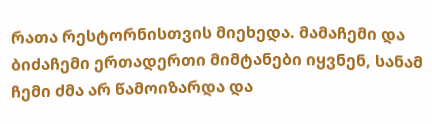რათა რესტორნისთვის მიეხედა. მამაჩემი და ბიძაჩემი ერთადერთი მიმტანები იყვნენ, სანამ ჩემი ძმა არ წამოიზარდა და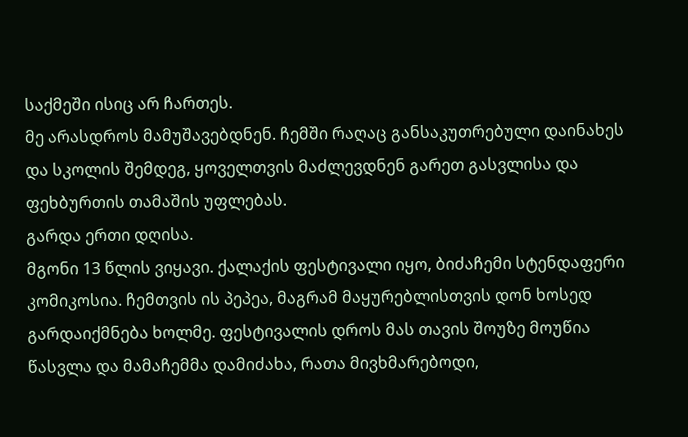საქმეში ისიც არ ჩართეს.
მე არასდროს მამუშავებდნენ. ჩემში რაღაც განსაკუთრებული დაინახეს და სკოლის შემდეგ, ყოველთვის მაძლევდნენ გარეთ გასვლისა და ფეხბურთის თამაშის უფლებას.
გარდა ერთი დღისა.
მგონი 13 წლის ვიყავი. ქალაქის ფესტივალი იყო, ბიძაჩემი სტენდაფერი კომიკოსია. ჩემთვის ის პეპეა, მაგრამ მაყურებლისთვის დონ ხოსედ გარდაიქმნება ხოლმე. ფესტივალის დროს მას თავის შოუზე მოუწია წასვლა და მამაჩემმა დამიძახა, რათა მივხმარებოდი,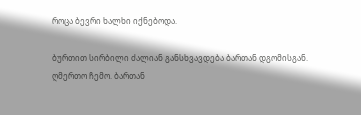როცა ბევრი ხალხი იქნებოდა.

ბურთით სირბილი ძალიან განსხვავდება ბართან დგომისგან.
ღმერთო ჩემო. ბართან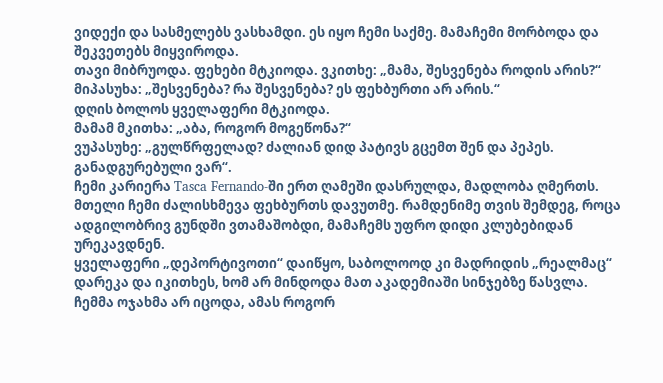ვიდექი და სასმელებს ვასხამდი. ეს იყო ჩემი საქმე. მამაჩემი მორბოდა და შეკვეთებს მიყვიროდა.
თავი მიბრუოდა. ფეხები მტკიოდა. ვკითხე: „მამა, შესვენება როდის არის?“
მიპასუხა: „შესვენება? რა შესვენება? ეს ფეხბურთი არ არის.“
დღის ბოლოს ყველაფერი მტკიოდა.
მამამ მკითხა: „აბა, როგორ მოგეწონა?“
ვუპასუხე: „გულწრფელად? ძალიან დიდ პატივს გცემთ შენ და პეპეს. განადგურებული ვარ“.
ჩემი კარიერა Tasca Fernando-ში ერთ ღამეში დასრულდა, მადლობა ღმერთს. მთელი ჩემი ძალისხმევა ფეხბურთს დავუთმე. რამდენიმე თვის შემდეგ, როცა ადგილობრივ გუნდში ვთამაშობდი, მამაჩემს უფრო დიდი კლუბებიდან ურეკავდნენ.
ყველაფერი „დეპორტივოთი“ დაიწყო, საბოლოოდ კი მადრიდის „რეალმაც“ დარეკა და იკითხეს, ხომ არ მინდოდა მათ აკადემიაში სინჯებზე წასვლა. ჩემმა ოჯახმა არ იცოდა, ამას როგორ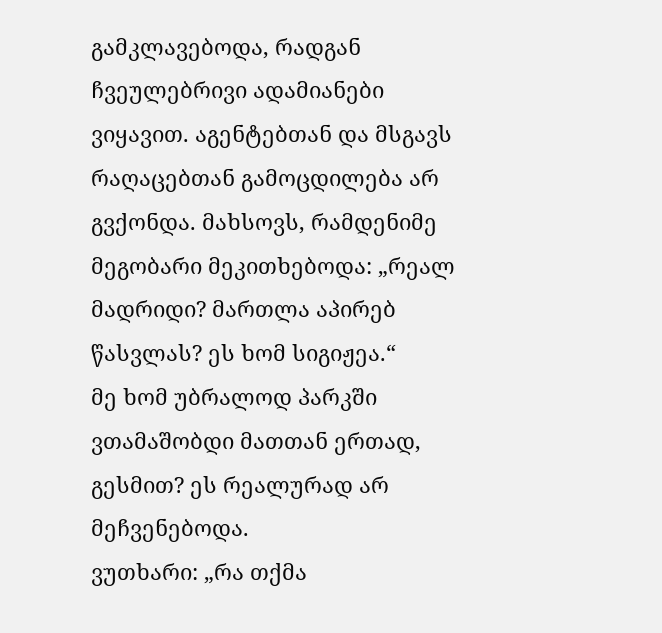გამკლავებოდა, რადგან ჩვეულებრივი ადამიანები ვიყავით. აგენტებთან და მსგავს რაღაცებთან გამოცდილება არ გვქონდა. მახსოვს, რამდენიმე მეგობარი მეკითხებოდა: „რეალ მადრიდი? მართლა აპირებ წასვლას? ეს ხომ სიგიჟეა.“
მე ხომ უბრალოდ პარკში ვთამაშობდი მათთან ერთად, გესმით? ეს რეალურად არ მეჩვენებოდა.
ვუთხარი: „რა თქმა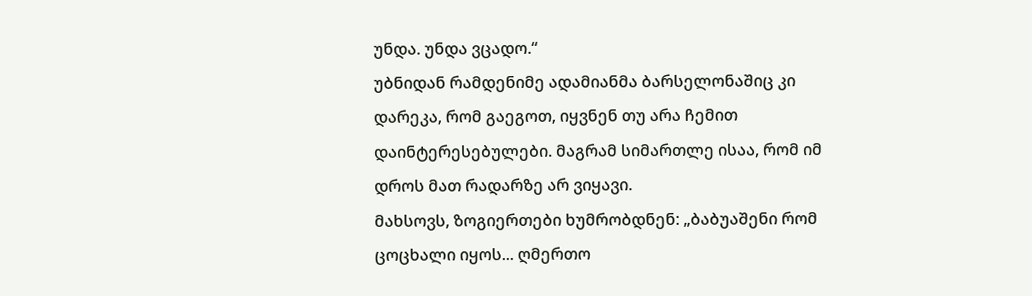უნდა. უნდა ვცადო.“
უბნიდან რამდენიმე ადამიანმა ბარსელონაშიც კი დარეკა, რომ გაეგოთ, იყვნენ თუ არა ჩემით დაინტერესებულები. მაგრამ სიმართლე ისაა, რომ იმ დროს მათ რადარზე არ ვიყავი.
მახსოვს, ზოგიერთები ხუმრობდნენ: „ბაბუაშენი რომ ცოცხალი იყოს... ღმერთო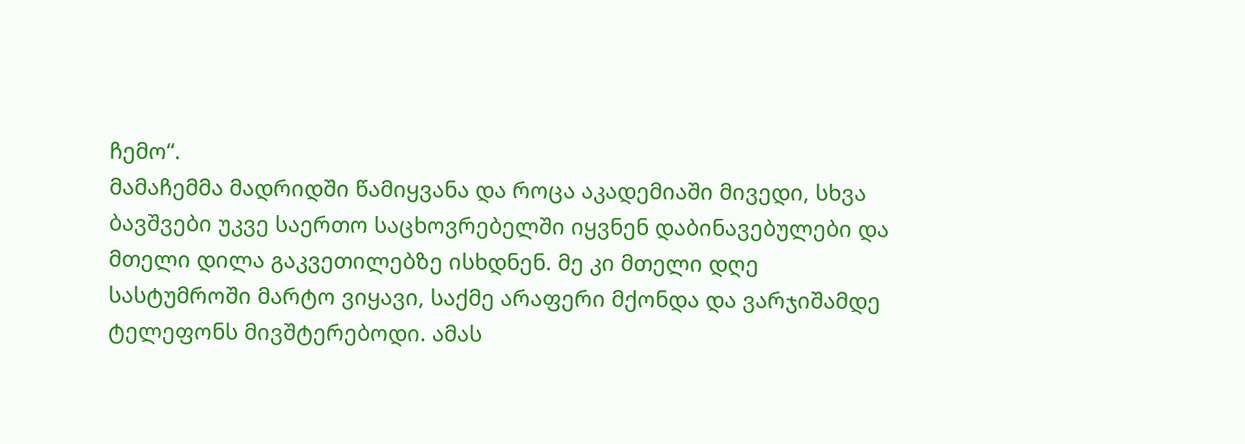ჩემო“.
მამაჩემმა მადრიდში წამიყვანა და როცა აკადემიაში მივედი, სხვა ბავშვები უკვე საერთო საცხოვრებელში იყვნენ დაბინავებულები და მთელი დილა გაკვეთილებზე ისხდნენ. მე კი მთელი დღე სასტუმროში მარტო ვიყავი, საქმე არაფერი მქონდა და ვარჯიშამდე ტელეფონს მივშტერებოდი. ამას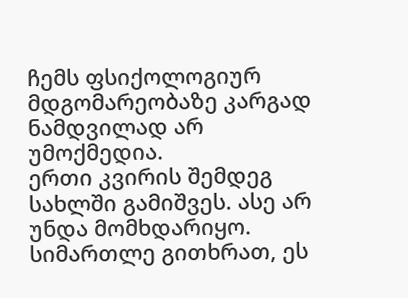ჩემს ფსიქოლოგიურ მდგომარეობაზე კარგად ნამდვილად არ უმოქმედია.
ერთი კვირის შემდეგ სახლში გამიშვეს. ასე არ უნდა მომხდარიყო.
სიმართლე გითხრათ, ეს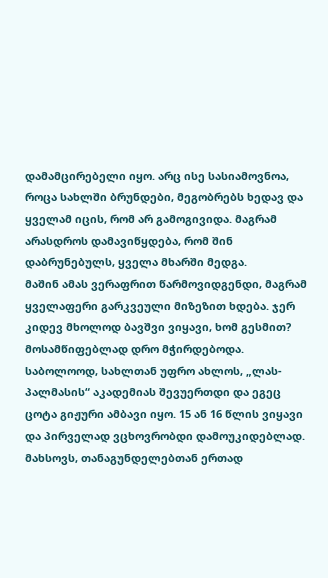დამამცირებელი იყო. არც ისე სასიამოვნოა, როცა სახლში ბრუნდები, მეგობრებს ხედავ და ყველამ იცის, რომ არ გამოგივიდა. მაგრამ არასდროს დამავიწყდება, რომ შინ დაბრუნებულს, ყველა მხარში მედგა.
მაშინ ამას ვერაფრით წარმოვიდგენდი, მაგრამ ყველაფერი გარკვეული მიზეზით ხდება. ჯერ კიდევ მხოლოდ ბავშვი ვიყავი, ხომ გესმით? მოსამწიფებლად დრო მჭირდებოდა.
საბოლოოდ, სახლთან უფრო ახლოს, „ლას-პალმასის“ აკადემიას შევუერთდი და ეგეც ცოტა გიჟური ამბავი იყო. 15 ან 16 წლის ვიყავი და პირველად ვცხოვრობდი დამოუკიდებლად. მახსოვს, თანაგუნდელებთან ერთად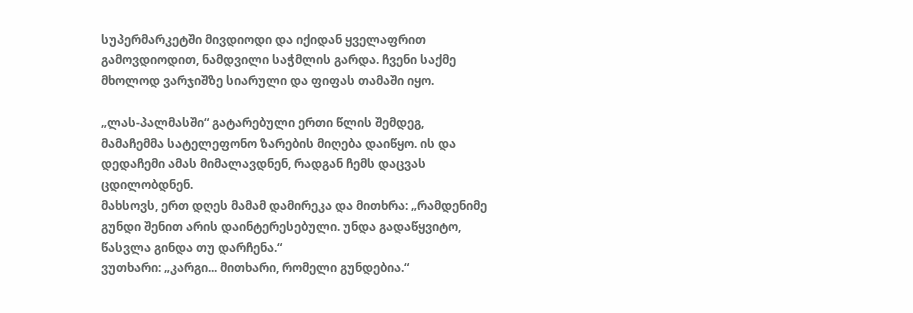სუპერმარკეტში მივდიოდი და იქიდან ყველაფრით გამოვდიოდით, ნამდვილი საჭმლის გარდა. ჩვენი საქმე მხოლოდ ვარჯიშზე სიარული და ფიფას თამაში იყო.

„ლას-პალმასში“ გატარებული ერთი წლის შემდეგ, მამაჩემმა სატელეფონო ზარების მიღება დაიწყო. ის და დედაჩემი ამას მიმალავდნენ, რადგან ჩემს დაცვას ცდილობდნენ.
მახსოვს, ერთ დღეს მამამ დამირეკა და მითხრა: „რამდენიმე გუნდი შენით არის დაინტერესებული. უნდა გადაწყვიტო, წასვლა გინდა თუ დარჩენა.“
ვუთხარი: „კარგი... მითხარი, რომელი გუნდებია.“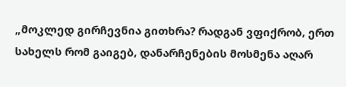„მოკლედ გირჩევნია გითხრა? რადგან ვფიქრობ, ერთ სახელს რომ გაიგებ, დანარჩენების მოსმენა აღარ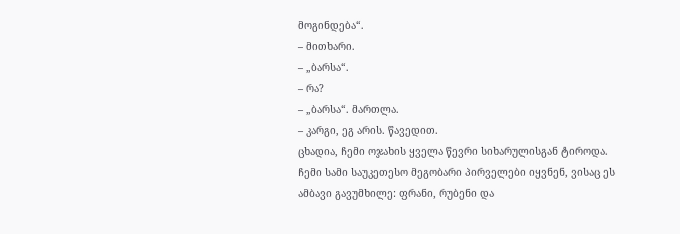მოგინდება“.
– მითხარი.
– „ბარსა“.
– რა?
– „ბარსა“. მართლა.
– კარგი, ეგ არის. წავედით.
ცხადია, ჩემი ოჯახის ყველა წევრი სიხარულისგან ტიროდა. ჩემი სამი საუკეთესო მეგობარი პირველები იყვნენ, ვისაც ეს ამბავი გავუმხილე: ფრანი, რუბენი და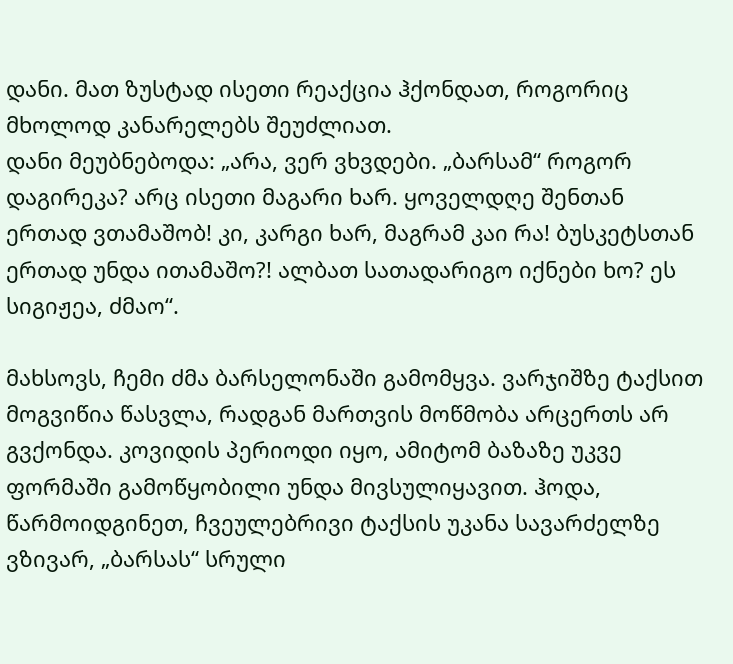დანი. მათ ზუსტად ისეთი რეაქცია ჰქონდათ, როგორიც მხოლოდ კანარელებს შეუძლიათ.
დანი მეუბნებოდა: „არა, ვერ ვხვდები. „ბარსამ“ როგორ დაგირეკა? არც ისეთი მაგარი ხარ. ყოველდღე შენთან ერთად ვთამაშობ! კი, კარგი ხარ, მაგრამ კაი რა! ბუსკეტსთან ერთად უნდა ითამაშო?! ალბათ სათადარიგო იქნები ხო? ეს სიგიჟეა, ძმაო“.

მახსოვს, ჩემი ძმა ბარსელონაში გამომყვა. ვარჯიშზე ტაქსით მოგვიწია წასვლა, რადგან მართვის მოწმობა არცერთს არ გვქონდა. კოვიდის პერიოდი იყო, ამიტომ ბაზაზე უკვე ფორმაში გამოწყობილი უნდა მივსულიყავით. ჰოდა, წარმოიდგინეთ, ჩვეულებრივი ტაქსის უკანა სავარძელზე ვზივარ, „ბარსას“ სრული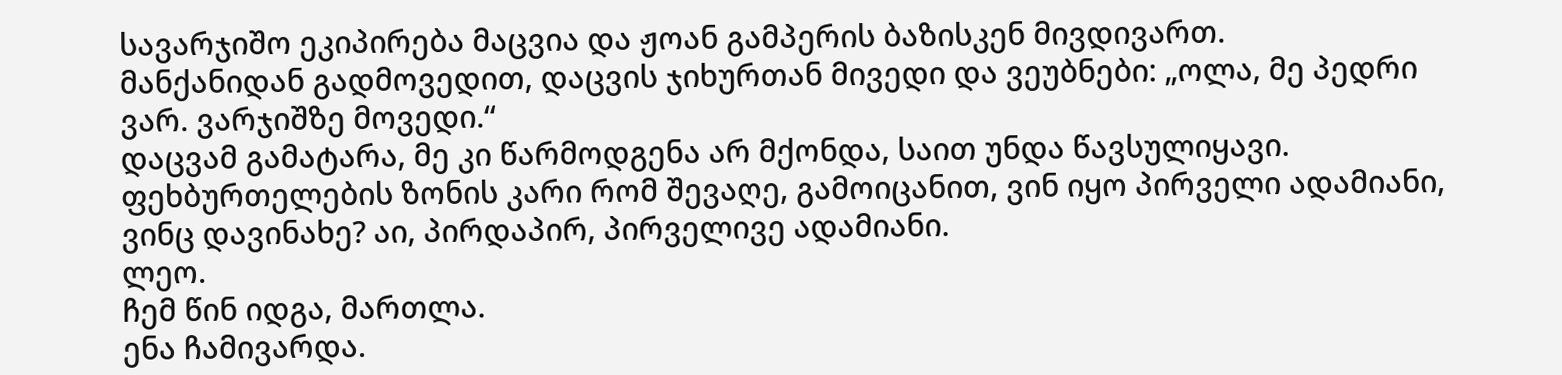სავარჯიშო ეკიპირება მაცვია და ჟოან გამპერის ბაზისკენ მივდივართ.
მანქანიდან გადმოვედით, დაცვის ჯიხურთან მივედი და ვეუბნები: „ოლა, მე პედრი ვარ. ვარჯიშზე მოვედი.“
დაცვამ გამატარა, მე კი წარმოდგენა არ მქონდა, საით უნდა წავსულიყავი. ფეხბურთელების ზონის კარი რომ შევაღე, გამოიცანით, ვინ იყო პირველი ადამიანი, ვინც დავინახე? აი, პირდაპირ, პირველივე ადამიანი.
ლეო.
ჩემ წინ იდგა, მართლა.
ენა ჩამივარდა.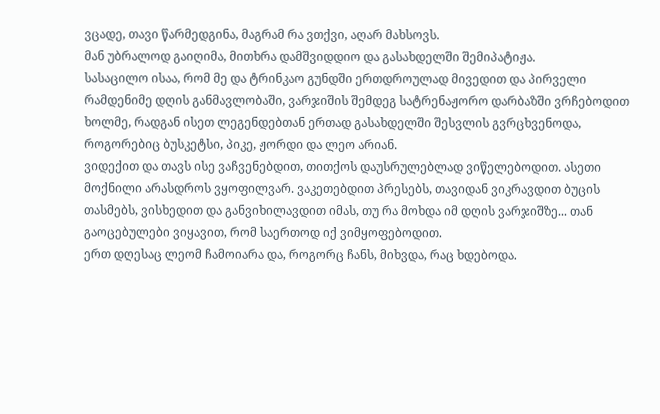ვცადე, თავი წარმედგინა, მაგრამ რა ვთქვი, აღარ მახსოვს.
მან უბრალოდ გაიღიმა, მითხრა დამშვიდდიო და გასახდელში შემიპატიჟა.
სასაცილო ისაა, რომ მე და ტრინკაო გუნდში ერთდროულად მივედით და პირველი რამდენიმე დღის განმავლობაში, ვარჯიშის შემდეგ სატრენაჟორო დარბაზში ვრჩებოდით ხოლმე, რადგან ისეთ ლეგენდებთან ერთად გასახდელში შესვლის გვრცხვენოდა, როგორებიც ბუსკეტსი, პიკე, ჟორდი და ლეო არიან.
ვიდექით და თავს ისე ვაჩვენებდით, თითქოს დაუსრულებლად ვიწელებოდით. ასეთი მოქნილი არასდროს ვყოფილვარ. ვაკეთებდით პრესებს, თავიდან ვიკრავდით ბუცის თასმებს, ვისხედით და განვიხილავდით იმას, თუ რა მოხდა იმ დღის ვარჯიშზე... თან გაოცებულები ვიყავით, რომ საერთოდ იქ ვიმყოფებოდით.
ერთ დღესაც ლეომ ჩამოიარა და, როგორც ჩანს, მიხვდა, რაც ხდებოდა.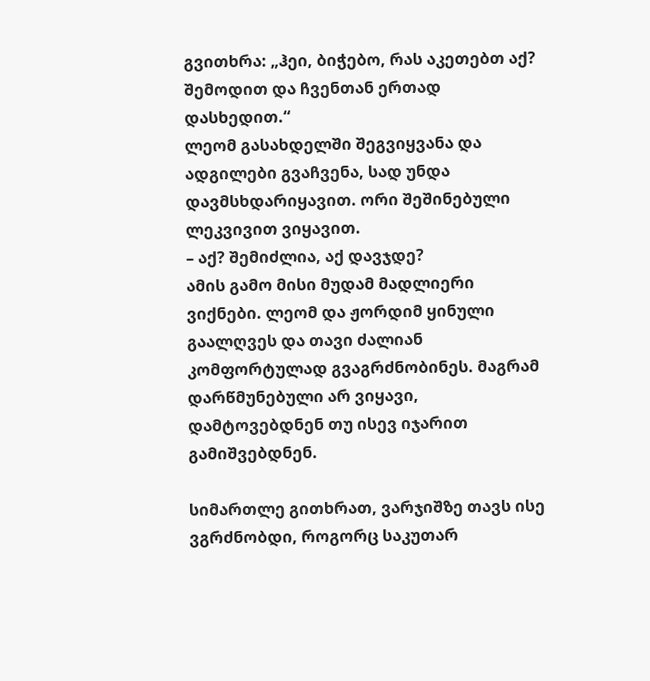გვითხრა: „ჰეი, ბიჭებო, რას აკეთებთ აქ? შემოდით და ჩვენთან ერთად დასხედით.“
ლეომ გასახდელში შეგვიყვანა და ადგილები გვაჩვენა, სად უნდა დავმსხდარიყავით. ორი შეშინებული ლეკვივით ვიყავით.
– აქ? შემიძლია, აქ დავჯდე?
ამის გამო მისი მუდამ მადლიერი ვიქნები. ლეომ და ჟორდიმ ყინული გაალღვეს და თავი ძალიან კომფორტულად გვაგრძნობინეს. მაგრამ დარწმუნებული არ ვიყავი, დამტოვებდნენ თუ ისევ იჯარით გამიშვებდნენ.

სიმართლე გითხრათ, ვარჯიშზე თავს ისე ვგრძნობდი, როგორც საკუთარ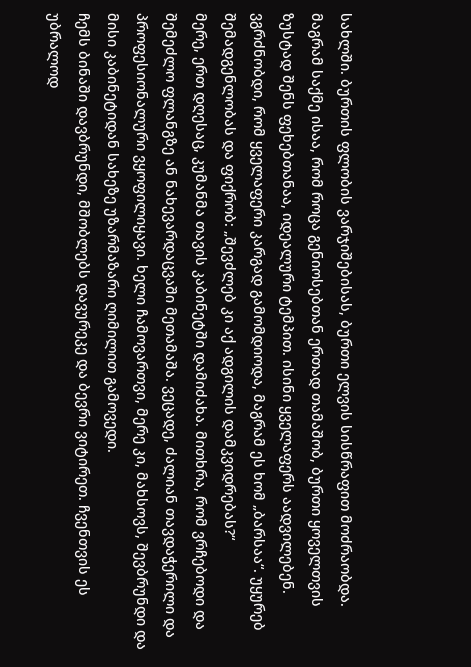სახლში. ბურთის ფლობის ვარჯიშებისას, ბურთი ელვის სისწრაფით მოძრაობდა. მაგრამ საქმე ისაა, რომ როცა გენიოსებთან ერთად თამაშობ, ბურთი ყოველთვის ზუსტად შენს ფეხებთანაა, იდეალური ტემპით. ისინი ყველაფერს აადვილებენ.
ვგრძნობდი, რომ ყველაფერი კარგად გამომდიოდა, მაგრამ ეს ხომ „ბარსაა“. უყურებ შემადგენლობას და ფიქრობ: „შევძლებ კი აქ ადგილის დამკვიდრებას?“
მერე, ერთ დღესაც, კუმანმა თავის კაბინეტში დამიძახა. მითხრა, რომ ვრჩებოდი და შემეძლო ფლანგზე ან ნახევარდაცვაში მეთამაშა. ვეცადე, ძალიან თავდაჭერილი და პროფესიონალური ვყოფილიყავი. ხელი ჩამოვართვი, მერე კი, მახსოვს, შევბრუნდი და მისი კაბინეტიდან სახეზე უზარმაზარი ღიმილით გამოვედი.
ჩემს ბინაში დავბრუნდი, მშობლებს დავურეკე და ბევრი ვიტირეთ. ჩვენთვის ეს უბრალოდ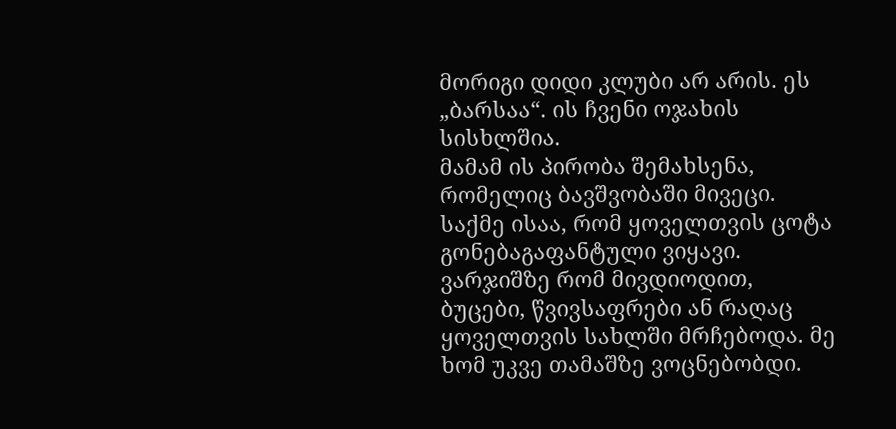მორიგი დიდი კლუბი არ არის. ეს „ბარსაა“. ის ჩვენი ოჯახის სისხლშია.
მამამ ის პირობა შემახსენა, რომელიც ბავშვობაში მივეცი. საქმე ისაა, რომ ყოველთვის ცოტა გონებაგაფანტული ვიყავი. ვარჯიშზე რომ მივდიოდით, ბუცები, წვივსაფრები ან რაღაც ყოველთვის სახლში მრჩებოდა. მე ხომ უკვე თამაშზე ვოცნებობდი.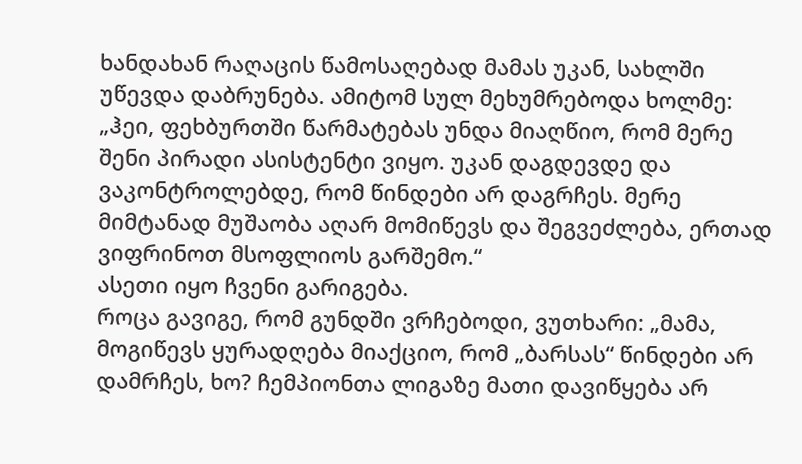ხანდახან რაღაცის წამოსაღებად მამას უკან, სახლში უწევდა დაბრუნება. ამიტომ სულ მეხუმრებოდა ხოლმე: „ჰეი, ფეხბურთში წარმატებას უნდა მიაღწიო, რომ მერე შენი პირადი ასისტენტი ვიყო. უკან დაგდევდე და ვაკონტროლებდე, რომ წინდები არ დაგრჩეს. მერე მიმტანად მუშაობა აღარ მომიწევს და შეგვეძლება, ერთად ვიფრინოთ მსოფლიოს გარშემო.“
ასეთი იყო ჩვენი გარიგება.
როცა გავიგე, რომ გუნდში ვრჩებოდი, ვუთხარი: „მამა, მოგიწევს ყურადღება მიაქციო, რომ „ბარსას“ წინდები არ დამრჩეს, ხო? ჩემპიონთა ლიგაზე მათი დავიწყება არ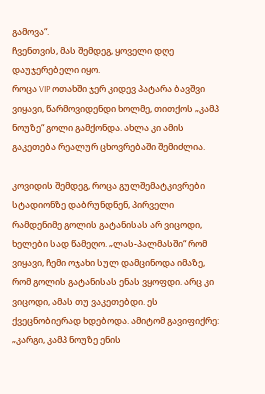გამოვა“.
ჩვენთვის, მას შემდეგ, ყოველი დღე დაუჯერებელი იყო.
როცა VIP ოთახში ჯერ კიდევ პატარა ბავშვი ვიყავი, წარმოვიდენდი ხოლმე, თითქოს „კამპ ნოუზე“ გოლი გამქონდა. ახლა კი ამის გაკეთება რეალურ ცხოვრებაში შემიძლია.

კოვიდის შემდეგ, როცა გულშემატკივრები სტადიონზე დაბრუნდნენ, პირველი რამდენიმე გოლის გატანისას არ ვიცოდი, ხელები სად წამეღო. „ლას-პალმასში“ რომ ვიყავი, ჩემი ოჯახი სულ დამცინოდა იმაზე, რომ გოლის გატანისას ენას ვყოფდი. არც კი ვიცოდი, ამას თუ ვაკეთებდი. ეს ქვეცნობიერად ხდებოდა. ამიტომ გავიფიქრე: „კარგი, კამპ ნოუზე ენის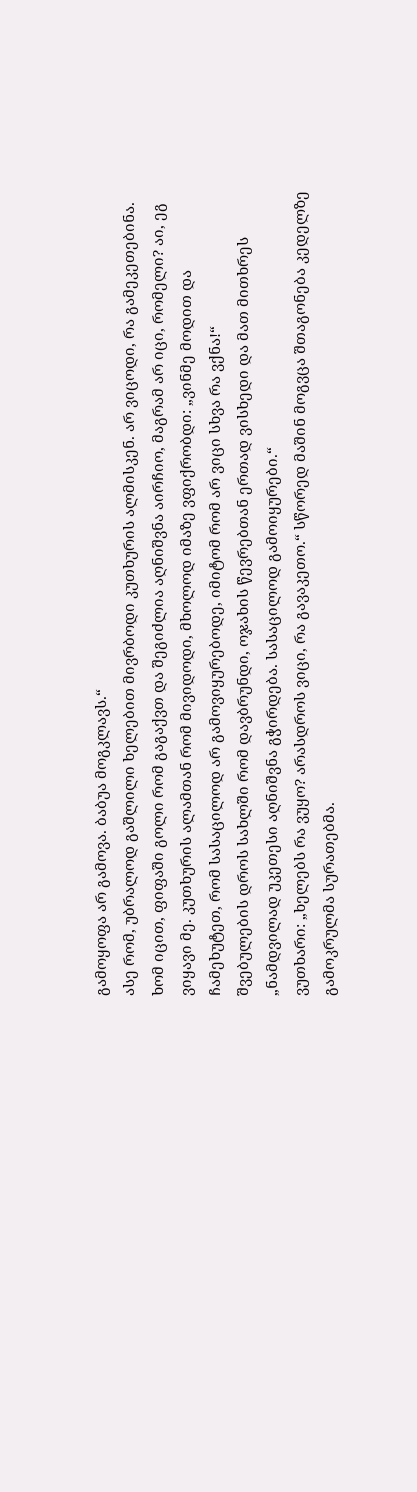გამოყოფა არ გამოვა. ბაბუა მოგკლავს.“
ასე რომ, უბრალოდ გაშლილი ხელებით მივრბოდი კუთხურის ალმისკენ. არ ვიცოდი, რა გამეკეთებინა. ხომ იცით, ფიფაში გოლი რომ გაგაქვთ და შეგიძლია აღნიშვნა აირჩიო, მაგრამ არ იცი, რომელი? აი, ეგ ვიყავი მე. კუთხურის ალამთან რომ მივიდოდი, მხოლოდ იმაზე ვფიქრობდი: „ვინმე მოდით და ჩამეხუტეთ, რომ სასაცილოდ არ გამოვიყურებოდე, იმიტომ რომ არ ვიცი სხვა რა ვქნა!“
შვებულების დროს სახლში რომ დავბრუნდი, ოჯახის წევრებთან ერთად ვისხედი და მათ მითხრეს „ნამდვილად უკეთესი აღნიშვნა გჭირდება. სასაცილოდ გამოიყურები.“
ვუთხარი: „ხელებს რა ვუყო? არასდროს ვიცი, რა გავაკეთო.“ სწორედ მაშინ მოგვცა შთაგონება კედელზე გამოკრულმა სურათებმა.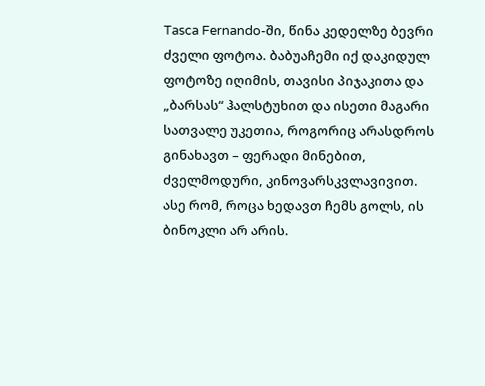Tasca Fernando-ში, წინა კედელზე ბევრი ძველი ფოტოა. ბაბუაჩემი იქ დაკიდულ ფოტოზე იღიმის, თავისი პიჯაკითა და „ბარსას“ ჰალსტუხით და ისეთი მაგარი სათვალე უკეთია, როგორიც არასდროს გინახავთ – ფერადი მინებით, ძველმოდური, კინოვარსკვლავივით.
ასე რომ, როცა ხედავთ ჩემს გოლს, ის ბინოკლი არ არის.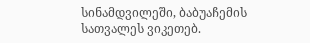სინამდვილეში, ბაბუაჩემის სათვალეს ვიკეთებ.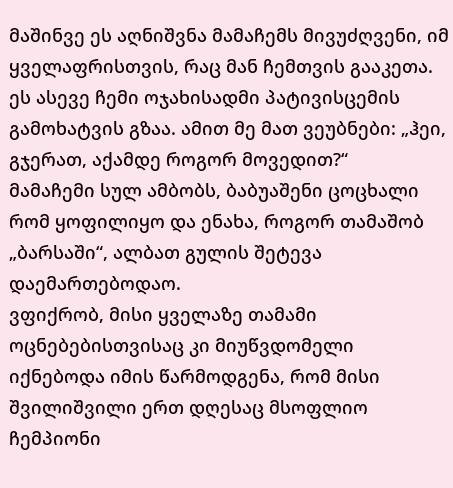მაშინვე ეს აღნიშვნა მამაჩემს მივუძღვენი, იმ ყველაფრისთვის, რაც მან ჩემთვის გააკეთა. ეს ასევე ჩემი ოჯახისადმი პატივისცემის გამოხატვის გზაა. ამით მე მათ ვეუბნები: „ჰეი, გჯერათ, აქამდე როგორ მოვედით?“
მამაჩემი სულ ამბობს, ბაბუაშენი ცოცხალი რომ ყოფილიყო და ენახა, როგორ თამაშობ „ბარსაში“, ალბათ გულის შეტევა დაემართებოდაო.
ვფიქრობ, მისი ყველაზე თამამი ოცნებებისთვისაც კი მიუწვდომელი იქნებოდა იმის წარმოდგენა, რომ მისი შვილიშვილი ერთ დღესაც მსოფლიო ჩემპიონი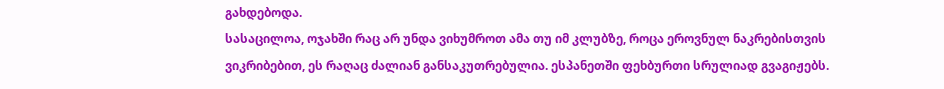გახდებოდა.
სასაცილოა, ოჯახში რაც არ უნდა ვიხუმროთ ამა თუ იმ კლუბზე, როცა ეროვნულ ნაკრებისთვის ვიკრიბებით, ეს რაღაც ძალიან განსაკუთრებულია. ესპანეთში ფეხბურთი სრულიად გვაგიჟებს.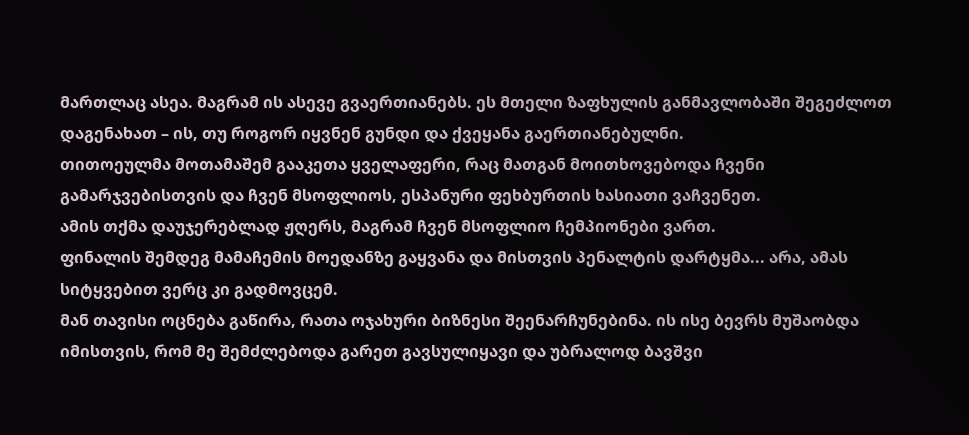მართლაც ასეა. მაგრამ ის ასევე გვაერთიანებს. ეს მთელი ზაფხულის განმავლობაში შეგეძლოთ დაგენახათ – ის, თუ როგორ იყვნენ გუნდი და ქვეყანა გაერთიანებულნი.
თითოეულმა მოთამაშემ გააკეთა ყველაფერი, რაც მათგან მოითხოვებოდა ჩვენი გამარჯვებისთვის და ჩვენ მსოფლიოს, ესპანური ფეხბურთის ხასიათი ვაჩვენეთ.
ამის თქმა დაუჯერებლად ჟღერს, მაგრამ ჩვენ მსოფლიო ჩემპიონები ვართ.
ფინალის შემდეგ მამაჩემის მოედანზე გაყვანა და მისთვის პენალტის დარტყმა... არა, ამას სიტყვებით ვერც კი გადმოვცემ.
მან თავისი ოცნება გაწირა, რათა ოჯახური ბიზნესი შეენარჩუნებინა. ის ისე ბევრს მუშაობდა იმისთვის, რომ მე შემძლებოდა გარეთ გავსულიყავი და უბრალოდ ბავშვი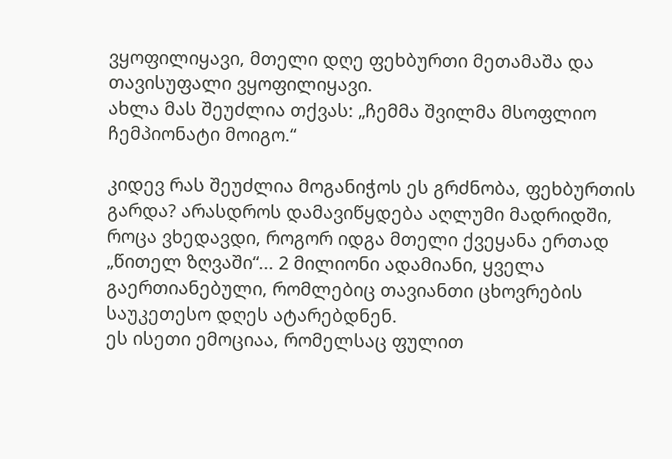ვყოფილიყავი, მთელი დღე ფეხბურთი მეთამაშა და თავისუფალი ვყოფილიყავი.
ახლა მას შეუძლია თქვას: „ჩემმა შვილმა მსოფლიო ჩემპიონატი მოიგო.“

კიდევ რას შეუძლია მოგანიჭოს ეს გრძნობა, ფეხბურთის გარდა? არასდროს დამავიწყდება აღლუმი მადრიდში, როცა ვხედავდი, როგორ იდგა მთელი ქვეყანა ერთად „წითელ ზღვაში“... 2 მილიონი ადამიანი, ყველა გაერთიანებული, რომლებიც თავიანთი ცხოვრების საუკეთესო დღეს ატარებდნენ.
ეს ისეთი ემოციაა, რომელსაც ფულით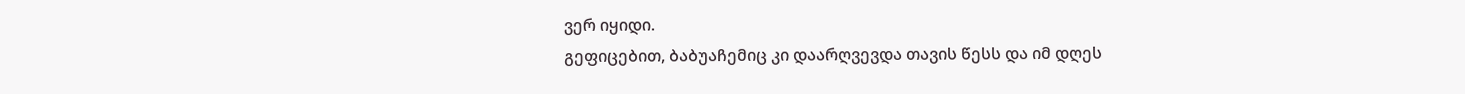ვერ იყიდი.
გეფიცებით, ბაბუაჩემიც კი დაარღვევდა თავის წესს და იმ დღეს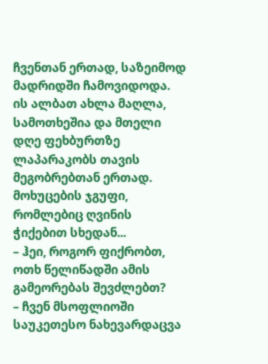ჩვენთან ერთად, საზეიმოდ მადრიდში ჩამოვიდოდა.
ის ალბათ ახლა მაღლა, სამოთხეშია და მთელი დღე ფეხბურთზე ლაპარაკობს თავის მეგობრებთან ერთად. მოხუცების ჯგუფი, რომლებიც ღვინის ჭიქებით სხედან...
– ჰეი, როგორ ფიქრობთ, ოთხ წელიწადში ამის გამეორებას შევძლებთ?
– ჩვენ მსოფლიოში საუკეთესო ნახევარდაცვა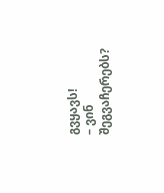გვყავს!
– ვინ შეგვაჩერებს?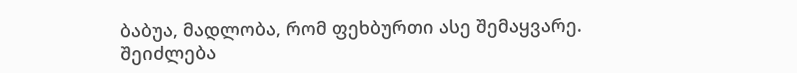ბაბუა, მადლობა, რომ ფეხბურთი ასე შემაყვარე. შეიძლება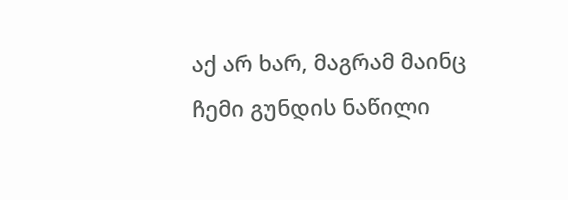აქ არ ხარ, მაგრამ მაინც ჩემი გუნდის ნაწილი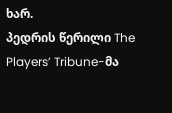ხარ.
პედრის წერილი The Players’ Tribune-მა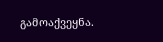გამოაქვეყნა.